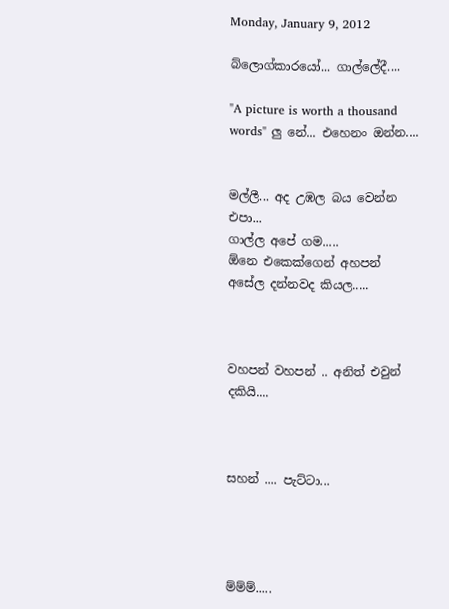Monday, January 9, 2012

බ්ලොග්කාරයෝ... ගාල්ලේදී....

"A picture is worth a thousand words" ලු නේ... එහෙනං ඔන්න....


මල්ලී... අද උඹල බය වෙන්න එපා...
ගාල්ල අපේ ගම.....
ඕනෙ එකෙක්ගෙන් අහපන් අසේල දන්නවද කියල.....



වහපන් වහපන් .. අනිත් එවුන් දකියි....



සහන් .... පැට්ටා...




ම්ම්ම්.....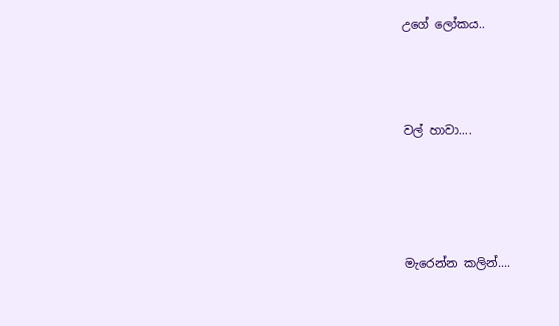උගේ ලෝකය..



වල් හාවා....




මැරෙන්න කලින්....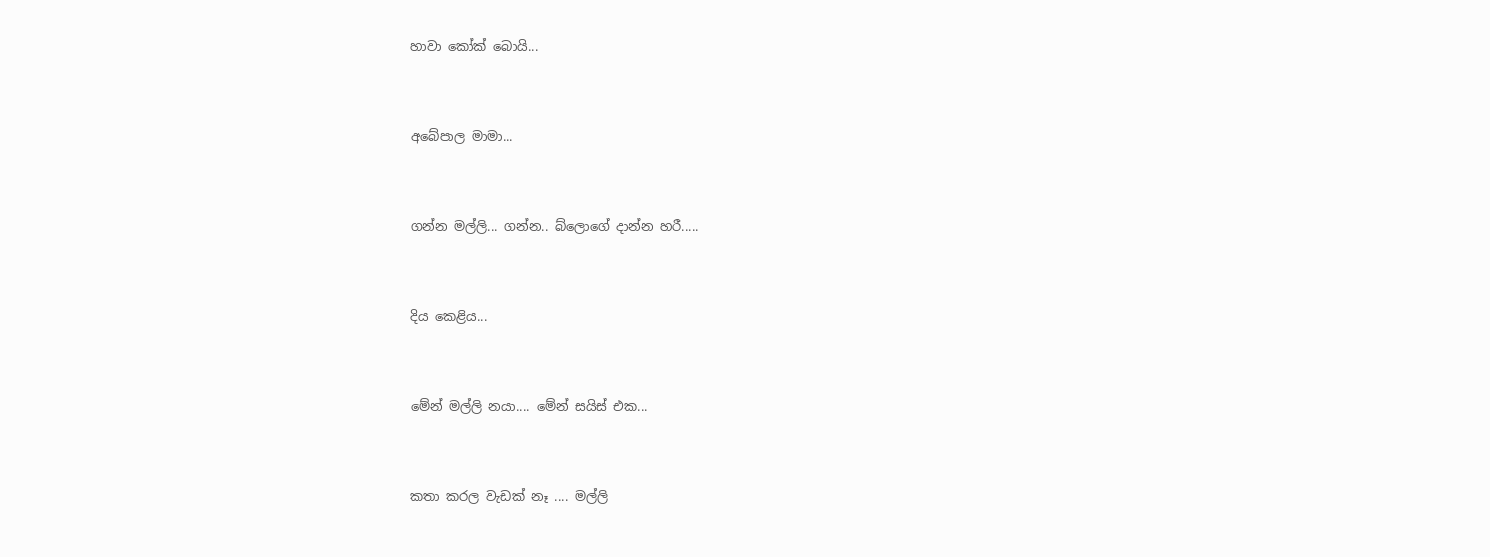හාවා කෝක් බොයි...




අබේපාල මාමා...




ගන්න මල්ලි... ගන්න.. බ්ලොගේ දාන්න හරී.....




දිය කෙළිය...




මේන් මල්ලි නයා.... මේන් සයිස් එක...




කතා කරල වැඩක් නෑ .... මල්ලි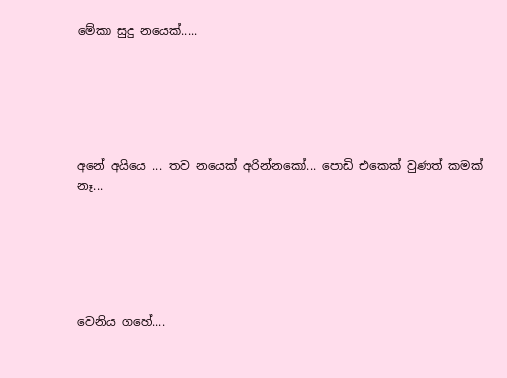මේකා සුදු නයෙක්.....






අනේ අයියෙ ... තව නයෙක් අරින්නකෝ... පොඩි එකෙක් වුණත් කමක් නෑ...






වෙනිය ගහේ....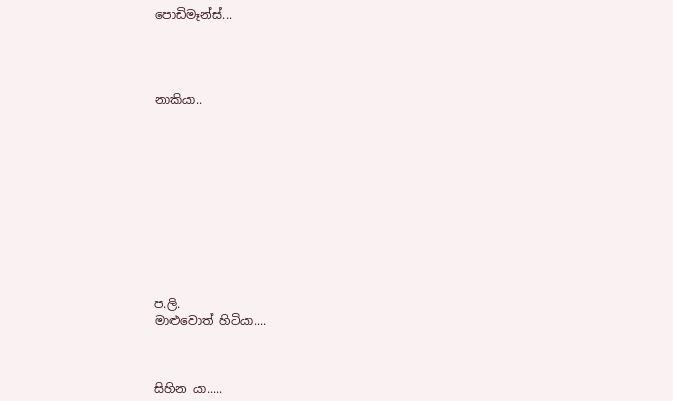පොඩිමෑන්ස්...




නාකියා..











ප.ලි.
මාළුවොත් හිටියා....



සිහින යා.....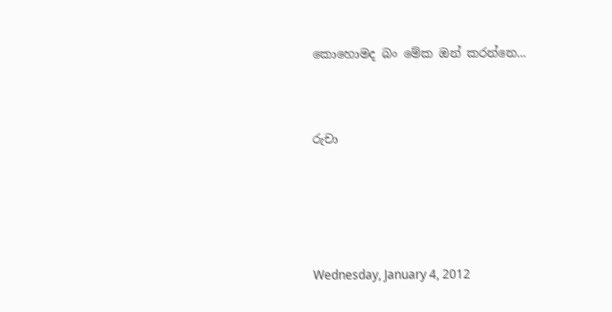කොහොමද බං මේක ඔන් කරන්නෙ...




රුචා







Wednesday, January 4, 2012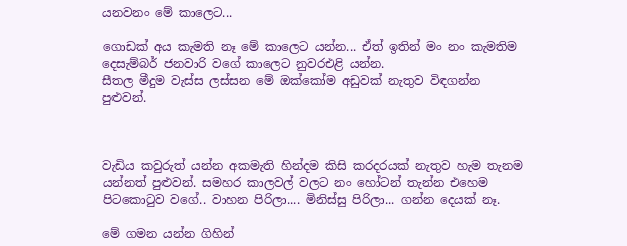යනවනං මේ කාලෙට...

ගොඩක් අය කැමති නෑ මේ කාලෙට යන්න... ඒත් ඉතින් මං නං කැමතිම දෙසැම්බර් ජනවාරි වගේ කාලෙට නුවරඑළි යන්න.
සීතල මීදුම වැස්ස ලස්සන මේ ඔක්කෝම අඩුවක් නැතුව විඳගන්න පුළුවන්.



වැඩිය කවුරුත් යන්න අකමැති හින්දම කිසි කරදරයක් නැතුව හැම තැනම යන්නත් පුළුවන්. සමහර කාලවල් වලට නං හෝටන් තැන්න එහෙම පිටකොටුව වගේ.. වාහන පිරිලා.... මිනිස්සු පිරිලා... ගන්න දෙයක් නෑ.

මේ ගමන යන්න ගිහින්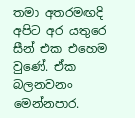තමා අතරමඟදි අපිට අර යතුරෙ සීන් එක එහෙම වුණේ. ඒක බලනවනං මෙන්නපාර.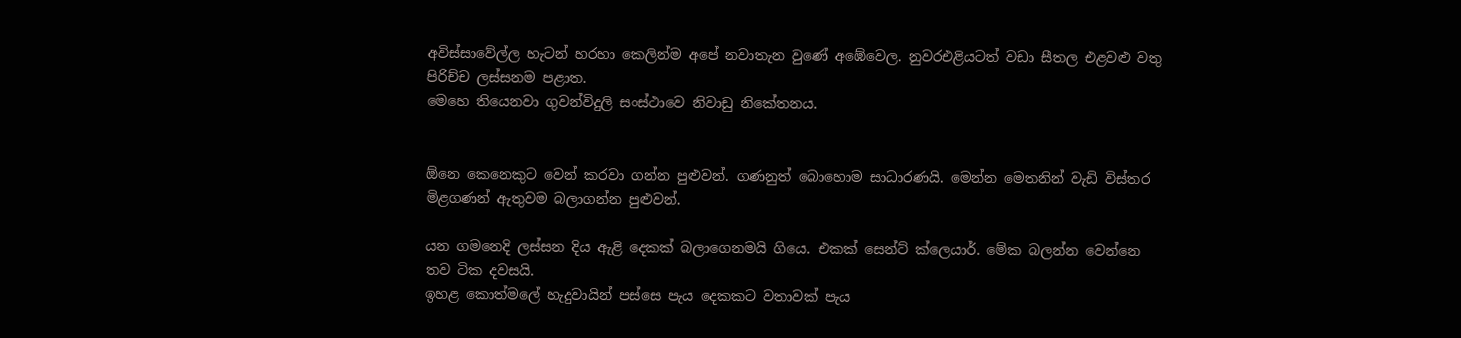අවිස්සාවේල්ල හැටන් හරහා කෙලින්ම අපේ නවාතැන වුණේ අඹේවෙල. නුවරඑළියටත් වඩා සීතල එළවළු වතු පිරිච්ච ලස්සනම පළාත.
මෙහෙ තියෙනවා ගුවන්විදුලි සංස්ථාවෙ නිවාඩු නිකේතනය.


ඕනෙ කෙනෙකුට වෙන් කරවා ගන්න පුළුවන්. ගණනුත් බොහොම සාධාරණයි. මෙන්න මෙතනින් වැඩි විස්තර මිළගණන් ඇතුවම බලාගන්න පුළුවන්.

යන ගමනෙදි ලස්සන දිය ඇළි දෙකක් බලාගෙනමයි ගියෙ. එකක් සෙන්ට් ක්ලෙයාර්. මේක බලන්න වෙන්නෙ තව ටික දවසයි.
ඉහළ කොත්මලේ හැදුවායින් පස්සෙ පැය දෙකකට වතාවක් පැය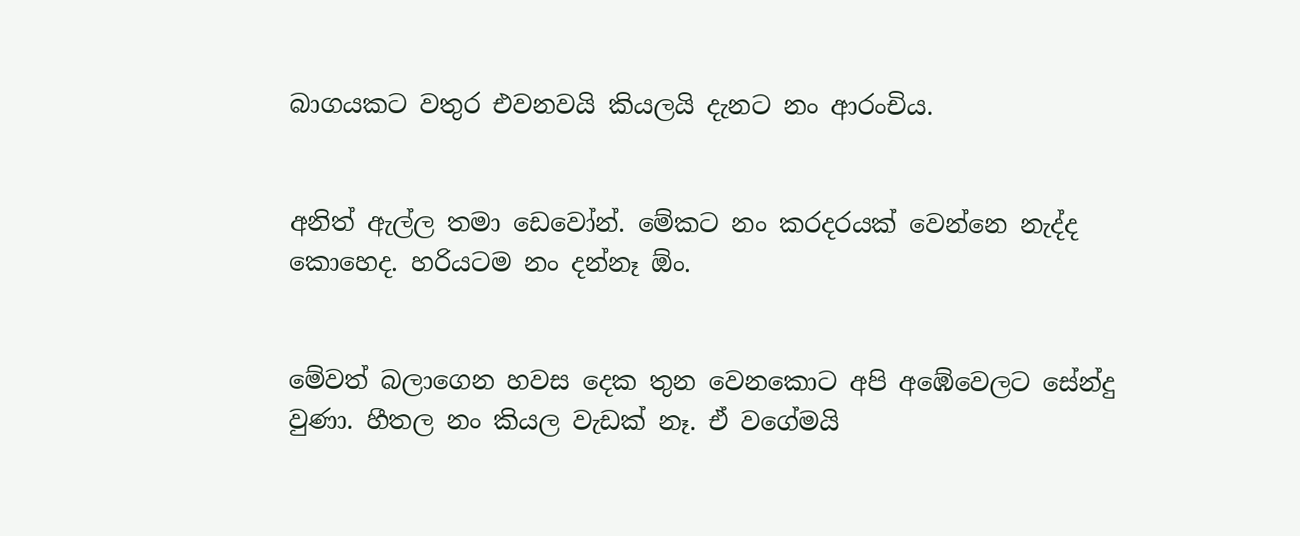බාගයකට වතුර එවනවයි කියලයි දැනට නං ආරංචිය.


අනිත් ඇල්ල තමා ඩෙවෝන්. මේකට නං කරදරයක් වෙන්නෙ නැද්ද කොහෙද. හරියටම නං දන්නෑ ඕං.


මේවත් බලාගෙන හවස දෙක තුන වෙනකොට අපි අඹේවෙලට සේන්දු වුණා. හීතල නං කියල වැඩක් නෑ. ඒ වගේමයි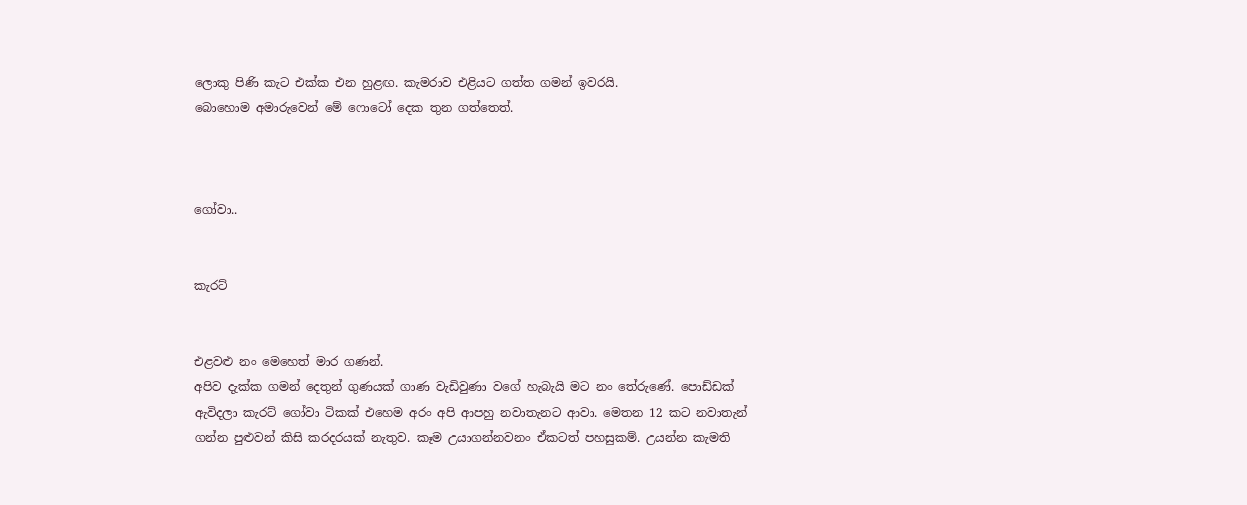ලොකු පිණි කැට එක්ක එන හුළඟ. කැමරාව එළියට ගත්ත ගමන් ඉවරයි.
බොහොම අමාරුවෙන් මේ ෆොටෝ දෙක තුන ගත්තෙත්.



ගෝවා..


කැරට්


එළවළු නං මෙහෙත් මාර ගණන්.
අපිව දැක්ක ගමන් දෙතුන් ගුණයක් ගාණ වැඩිවුණා වගේ හැබැයි මට නං තේරුණේ. පොඩ්ඩක් ඇවිදලා කැරට් ගෝවා ටිකක් එහෙම අරං අපි ආපහු නවාතැනට ආවා. මෙතන 12 කට නවාතැන් ගන්න පුළුවන් කිසි කරදරයක් නැතුව. කෑම උයාගන්නවනං ඒකටත් පහසුකම්. උයන්න කැමති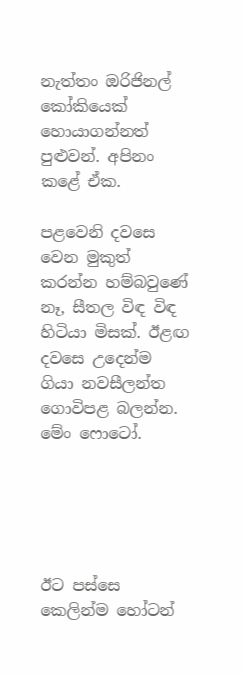නැත්තං ඔරිජිනල් කෝකියෙක් හොයාගන්නත් පුළුවන්. අපිනං කළේ ඒක.

පළවෙනි දවසෙ වෙන මුකුත් කරන්න හම්බවුණේ නෑ, සීතල විඳ විඳ හිටියා මිසක්. ඊළඟ දවසෙ උදෙන්ම ගියා නවසීලන්ත ගොවිපළ බලන්න. මේං ෆොටෝ.





ඊට පස්සෙ කෙලින්ම හෝටන්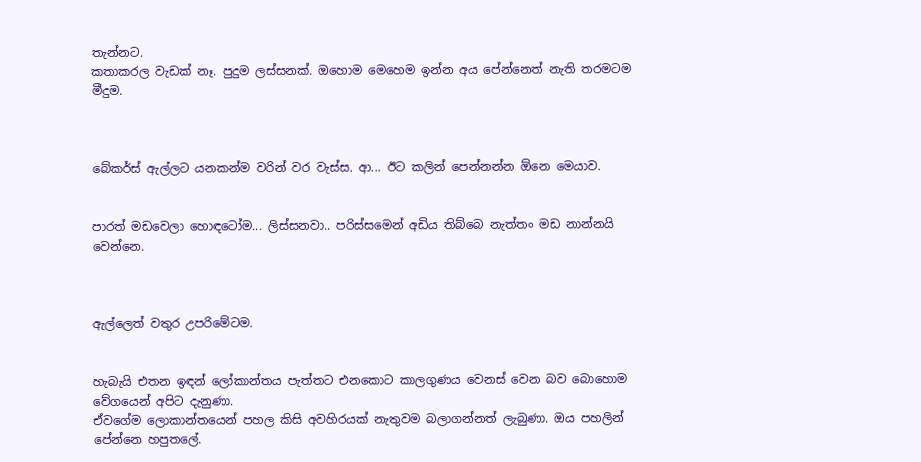තැන්නට.
කතාකරල වැඩක් නෑ. පුදුම ලස්සනක්. ඔහොම මෙහෙම ඉන්න අය පේන්නෙත් නැති තරමටම මීදුම.



බේකර්ස් ඇල්ලට යනකන්ම වරින් වර වැස්ස. ආ... ඊට කලින් පෙන්නන්න ඕනෙ මෙයාව.


පාරත් මඩවෙලා හොඳටෝම... ලිස්සනවා.. පරිස්සමෙන් අඩිය තිබ්බෙ නැත්තං මඩ නාන්නයි වෙන්නෙ.



ඇල්ලෙත් වතුර උපරිමේටම.


හැබැයි එතන ඉඳන් ලෝකාන්තය පැත්තට එනකොට කාලගුණය වෙනස් වෙන බව බොහොම වේගයෙන් අපිට දැනුණා.
ඒවගේම ලොකාන්තයෙන් පහල කිසි අවහිරයක් නැතුවම බලාගන්නත් ලැබුණා. ඔය පහලින් පේන්නෙ හපුතලේ.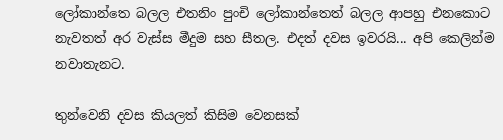ලෝකාන්තෙ බලල එතනිං පුංචි ලෝකාන්තෙත් බලල ආපහු එනකොට නැවතත් අර වැස්ස මීදුම සහ සීතල. එදත් දවස ඉවරයි... අපි කෙලින්ම නවාතැනට.

තුන්වෙනි දවස කියලත් කිසිම වෙනසක්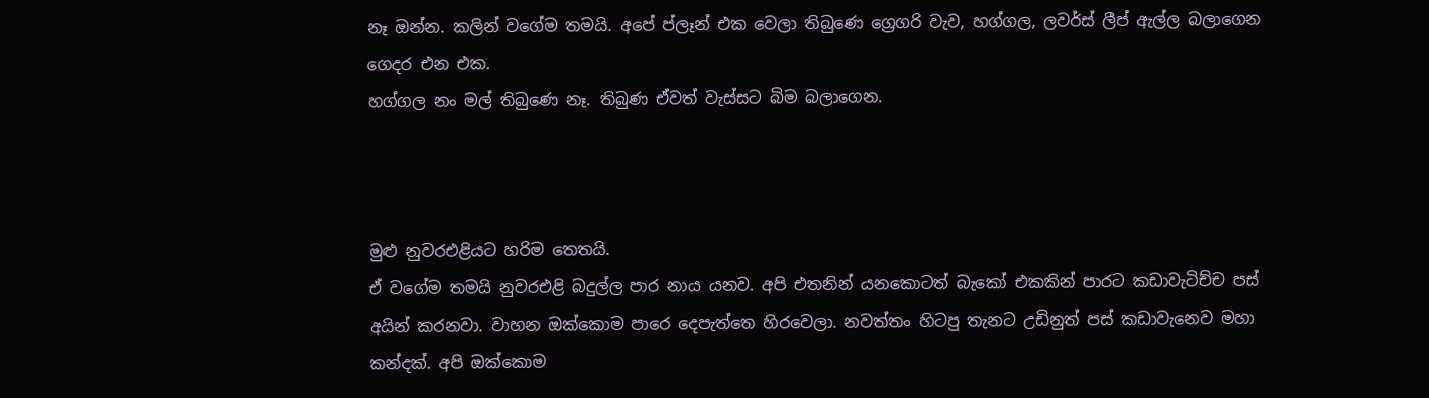නෑ ඔන්න. කලින් වගේම තමයි. අපේ ප්ලෑන් එක වෙලා තිබුණෙ ග්‍රෙගරි වැව, හග්ගල, ලවර්ස් ලීප් ඇල්ල බලාගෙන ගෙදර එන එක.
හග්ගල නං මල් තිබුණෙ නෑ. තිබුණ ඒවත් වැස්සට බිම බලාගෙන.



මුළු නුවරඑළියට හරිම තෙතයි.
ඒ වගේම තමයි නුවරඑළි බදුල්ල පාර නාය යනව. අපි එතනින් යනකොටත් බැකෝ එකකින් පාරට කඩාවැටිච්ච පස් අයින් කරනවා. වාහන ඔක්කොම පාරෙ දෙපැත්තෙ හිරවෙලා. නවත්තං හිටපු තැනට උඩිනුත් පස් කඩාවැනෙව මහා කන්දක්. අපි ඔක්කොම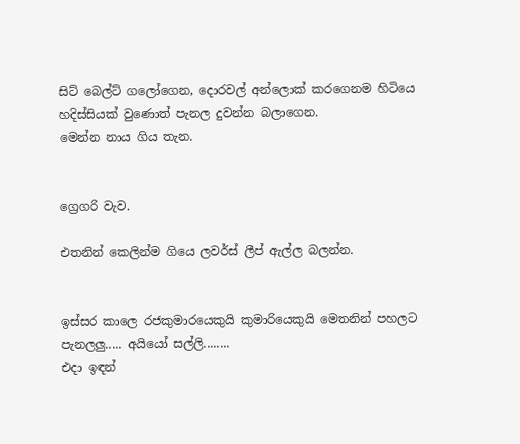සිට් බෙල්ට් ගලෝගෙන, දොරවල් අන්ලොක් කරගෙනම හිටියෙ හදිස්සියක් වුණොත් පැනල දුවන්න බලාගෙන.
මෙන්න නාය ගිය තැන.


ග්‍රෙගරි වැව.

එතනින් කෙලින්ම ගියෙ ලවර්ස් ලීප් ඇල්ල බලන්න.


ඉස්සර කාලෙ රජකුමාරයෙකුයි කුමාරියෙකුයි මෙතනින් පහලට පැනලලු..... අයියෝ සල්ලි........
එදා ඉඳන්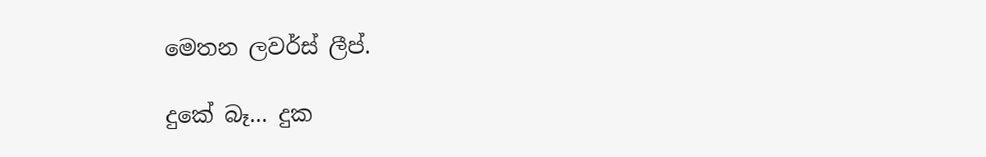මෙතන ලවර්ස් ලීප්.

දුකේ බෑ... දුක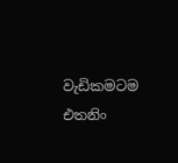වැඩිකමටම එතනිං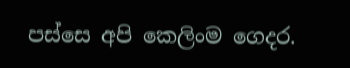පස්සෙ අපි කෙලිංම ගෙදර.